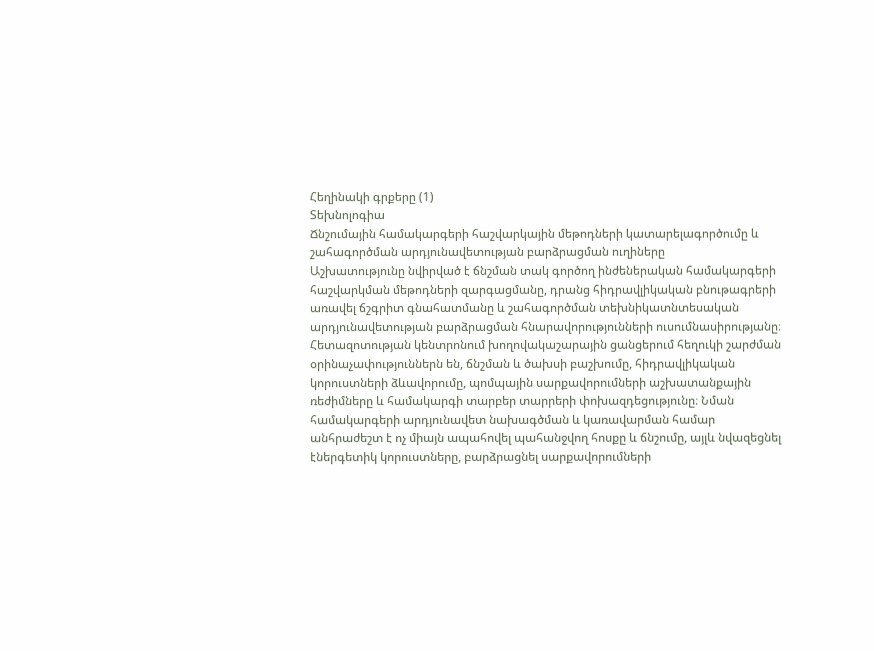Հեղինակի գրքերը (1)
Տեխնոլոգիա
Ճնշումային համակարգերի հաշվարկային մեթոդների կատարելագործումը և շահագործման արդյունավետության բարձրացման ուղիները
Աշխատությունը նվիրված է ճնշման տակ գործող ինժեներական համակարգերի հաշվարկման մեթոդների զարգացմանը, դրանց հիդրավլիկական բնութագրերի առավել ճշգրիտ գնահատմանը և շահագործման տեխնիկատնտեսական արդյունավետության բարձրացման հնարավորությունների ուսումնասիրությանը։ Հետազոտության կենտրոնում խողովակաշարային ցանցերում հեղուկի շարժման օրինաչափություններն են, ճնշման և ծախսի բաշխումը, հիդրավլիկական կորուստների ձևավորումը, պոմպային սարքավորումների աշխատանքային ռեժիմները և համակարգի տարբեր տարրերի փոխազդեցությունը։ Նման համակարգերի արդյունավետ նախագծման և կառավարման համար անհրաժեշտ է ոչ միայն ապահովել պահանջվող հոսքը և ճնշումը, այլև նվազեցնել էներգետիկ կորուստները, բարձրացնել սարքավորումների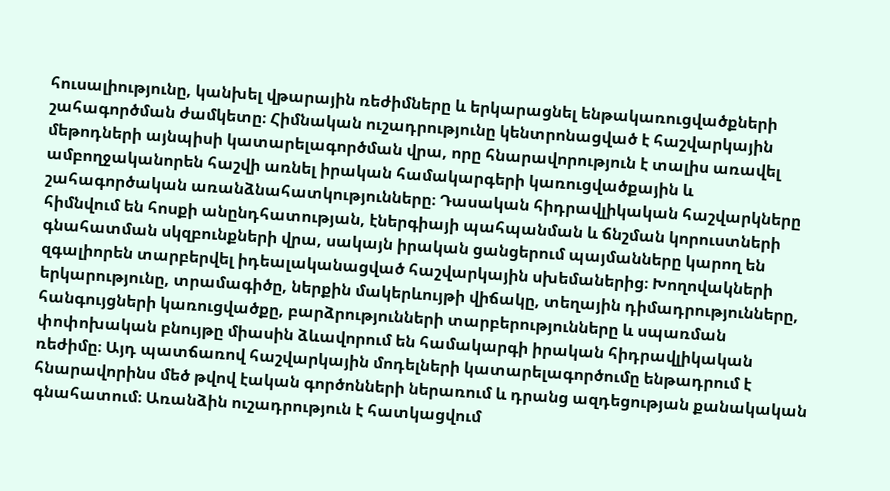հուսալիությունը, կանխել վթարային ռեժիմները և երկարացնել ենթակառուցվածքների շահագործման ժամկետը։ Հիմնական ուշադրությունը կենտրոնացված է հաշվարկային մեթոդների այնպիսի կատարելագործման վրա, որը հնարավորություն է տալիս առավել ամբողջականորեն հաշվի առնել իրական համակարգերի կառուցվածքային և շահագործական առանձնահատկությունները։ Դասական հիդրավլիկական հաշվարկները հիմնվում են հոսքի անընդհատության, էներգիայի պահպանման և ճնշման կորուստների գնահատման սկզբունքների վրա, սակայն իրական ցանցերում պայմանները կարող են զգալիորեն տարբերվել իդեալականացված հաշվարկային սխեմաներից։ Խողովակների երկարությունը, տրամագիծը, ներքին մակերևույթի վիճակը, տեղային դիմադրությունները, հանգույցների կառուցվածքը, բարձրությունների տարբերությունները և սպառման փոփոխական բնույթը միասին ձևավորում են համակարգի իրական հիդրավլիկական ռեժիմը։ Այդ պատճառով հաշվարկային մոդելների կատարելագործումը ենթադրում է հնարավորինս մեծ թվով էական գործոնների ներառում և դրանց ազդեցության քանակական գնահատում։ Առանձին ուշադրություն է հատկացվում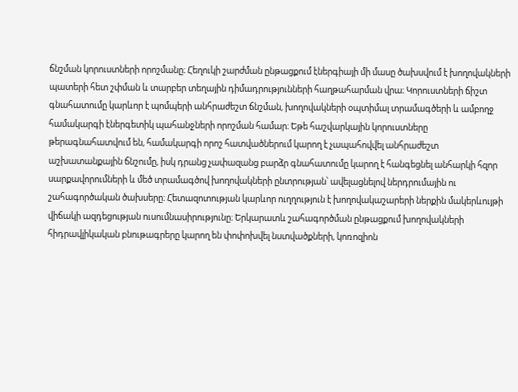ճնշման կորուստների որոշմանը։ Հեղուկի շարժման ընթացքում էներգիայի մի մասը ծախսվում է խողովակների պատերի հետ շփման և տարբեր տեղային դիմադրությունների հաղթահարման վրա։ Կորուստների ճիշտ գնահատումը կարևոր է պոմպերի անհրաժեշտ ճնշման, խողովակների օպտիմալ տրամագծերի և ամբողջ համակարգի էներգետիկ պահանջների որոշման համար։ Եթե հաշվարկային կորուստները թերագնահատվում են, համակարգի որոշ հատվածներում կարող է չապահովվել անհրաժեշտ աշխատանքային ճնշումը, իսկ դրանց չափազանց բարձր գնահատումը կարող է հանգեցնել անհարկի հզոր սարքավորումների և մեծ տրամագծով խողովակների ընտրության՝ ավելացնելով ներդրումային ու շահագործական ծախսերը։ Հետազոտության կարևոր ուղղություն է խողովակաշարերի ներքին մակերևույթի վիճակի ազդեցության ուսումնասիրությունը։ Երկարատև շահագործման ընթացքում խողովակների հիդրավլիկական բնութագրերը կարող են փոփոխվել նստվածքների, կոռոզիոն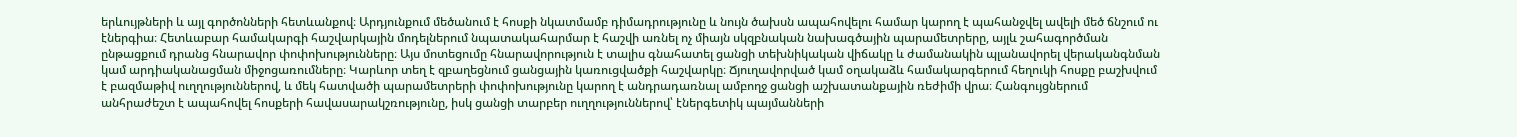երևույթների և այլ գործոնների հետևանքով։ Արդյունքում մեծանում է հոսքի նկատմամբ դիմադրությունը և նույն ծախսն ապահովելու համար կարող է պահանջվել ավելի մեծ ճնշում ու էներգիա։ Հետևաբար համակարգի հաշվարկային մոդելներում նպատակահարմար է հաշվի առնել ոչ միայն սկզբնական նախագծային պարամետրերը, այլև շահագործման ընթացքում դրանց հնարավոր փոփոխությունները։ Այս մոտեցումը հնարավորություն է տալիս գնահատել ցանցի տեխնիկական վիճակը և ժամանակին պլանավորել վերականգնման կամ արդիականացման միջոցառումները։ Կարևոր տեղ է զբաղեցնում ցանցային կառուցվածքի հաշվարկը։ Ճյուղավորված կամ օղակաձև համակարգերում հեղուկի հոսքը բաշխվում է բազմաթիվ ուղղություններով, և մեկ հատվածի պարամետրերի փոփոխությունը կարող է անդրադառնալ ամբողջ ցանցի աշխատանքային ռեժիմի վրա։ Հանգույցներում անհրաժեշտ է ապահովել հոսքերի հավասարակշռությունը, իսկ ցանցի տարբեր ուղղություններով՝ էներգետիկ պայմանների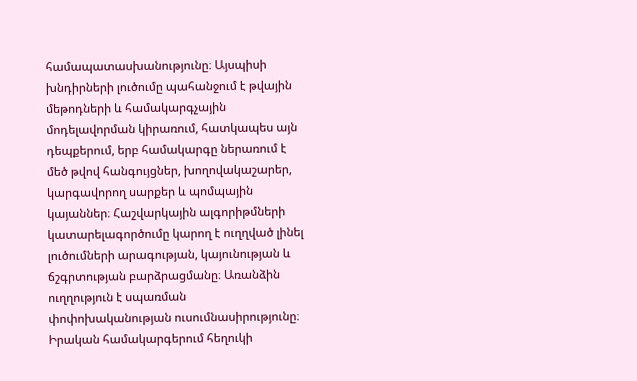համապատասխանությունը։ Այսպիսի խնդիրների լուծումը պահանջում է թվային մեթոդների և համակարգչային մոդելավորման կիրառում, հատկապես այն դեպքերում, երբ համակարգը ներառում է մեծ թվով հանգույցներ, խողովակաշարեր, կարգավորող սարքեր և պոմպային կայաններ։ Հաշվարկային ալգորիթմների կատարելագործումը կարող է ուղղված լինել լուծումների արագության, կայունության և ճշգրտության բարձրացմանը։ Առանձին ուղղություն է սպառման փոփոխականության ուսումնասիրությունը։ Իրական համակարգերում հեղուկի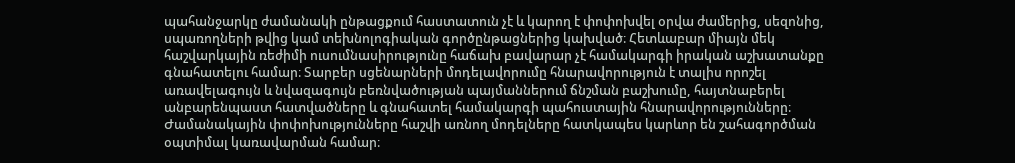պահանջարկը ժամանակի ընթացքում հաստատուն չէ և կարող է փոփոխվել օրվա ժամերից, սեզոնից, սպառողների թվից կամ տեխնոլոգիական գործընթացներից կախված։ Հետևաբար միայն մեկ հաշվարկային ռեժիմի ուսումնասիրությունը հաճախ բավարար չէ համակարգի իրական աշխատանքը գնահատելու համար։ Տարբեր սցենարների մոդելավորումը հնարավորություն է տալիս որոշել առավելագույն և նվազագույն բեռնվածության պայմաններում ճնշման բաշխումը, հայտնաբերել անբարենպաստ հատվածները և գնահատել համակարգի պահուստային հնարավորությունները։ Ժամանակային փոփոխությունները հաշվի առնող մոդելները հատկապես կարևոր են շահագործման օպտիմալ կառավարման համար։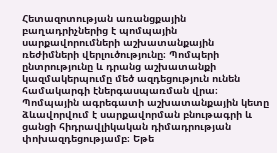Հետազոտության առանցքային բաղադրիչներից է պոմպային սարքավորումների աշխատանքային ռեժիմների վերլուծությունը։ Պոմպերի ընտրությունը և դրանց աշխատանքի կազմակերպումը մեծ ազդեցություն ունեն համակարգի էներգասպառման վրա։ Պոմպային ագրեգատի աշխատանքային կետը ձևավորվում է սարքավորման բնութագրի և ցանցի հիդրավլիկական դիմադրության փոխազդեցությամբ։ Եթե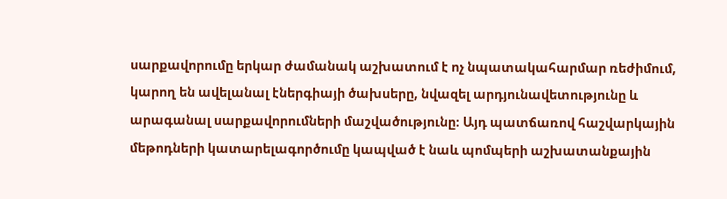սարքավորումը երկար ժամանակ աշխատում է ոչ նպատակահարմար ռեժիմում, կարող են ավելանալ էներգիայի ծախսերը, նվազել արդյունավետությունը և արագանալ սարքավորումների մաշվածությունը։ Այդ պատճառով հաշվարկային մեթոդների կատարելագործումը կապված է նաև պոմպերի աշխատանքային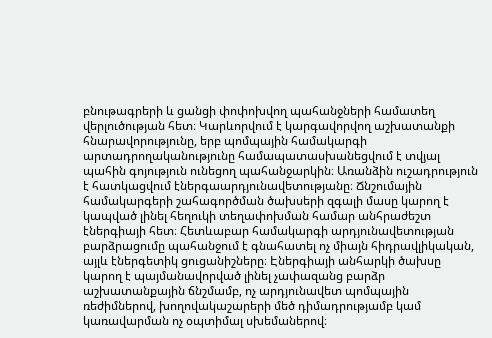բնութագրերի և ցանցի փոփոխվող պահանջների համատեղ վերլուծության հետ։ Կարևորվում է կարգավորվող աշխատանքի հնարավորությունը, երբ պոմպային համակարգի արտադրողականությունը համապատասխանեցվում է տվյալ պահին գոյություն ունեցող պահանջարկին։ Առանձին ուշադրություն է հատկացվում էներգաարդյունավետությանը։ Ճնշումային համակարգերի շահագործման ծախսերի զգալի մասը կարող է կապված լինել հեղուկի տեղափոխման համար անհրաժեշտ էներգիայի հետ։ Հետևաբար համակարգի արդյունավետության բարձրացումը պահանջում է գնահատել ոչ միայն հիդրավլիկական, այլև էներգետիկ ցուցանիշները։ Էներգիայի անհարկի ծախսը կարող է պայմանավորված լինել չափազանց բարձր աշխատանքային ճնշմամբ, ոչ արդյունավետ պոմպային ռեժիմներով, խողովակաշարերի մեծ դիմադրությամբ կամ կառավարման ոչ օպտիմալ սխեմաներով։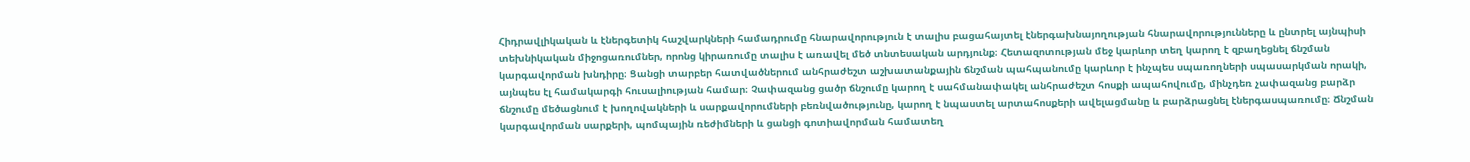Հիդրավլիկական և էներգետիկ հաշվարկների համադրումը հնարավորություն է տալիս բացահայտել էներգախնայողության հնարավորությունները և ընտրել այնպիսի տեխնիկական միջոցառումներ, որոնց կիրառումը տալիս է առավել մեծ տնտեսական արդյունք։ Հետազոտության մեջ կարևոր տեղ կարող է զբաղեցնել ճնշման կարգավորման խնդիրը։ Ցանցի տարբեր հատվածներում անհրաժեշտ աշխատանքային ճնշման պահպանումը կարևոր է ինչպես սպառողների սպասարկման որակի, այնպես էլ համակարգի հուսալիության համար։ Չափազանց ցածր ճնշումը կարող է սահմանափակել անհրաժեշտ հոսքի ապահովումը, մինչդեռ չափազանց բարձր ճնշումը մեծացնում է խողովակների և սարքավորումների բեռնվածությունը, կարող է նպաստել արտահոսքերի ավելացմանը և բարձրացնել էներգասպառումը։ Ճնշման կարգավորման սարքերի, պոմպային ռեժիմների և ցանցի գոտիավորման համատեղ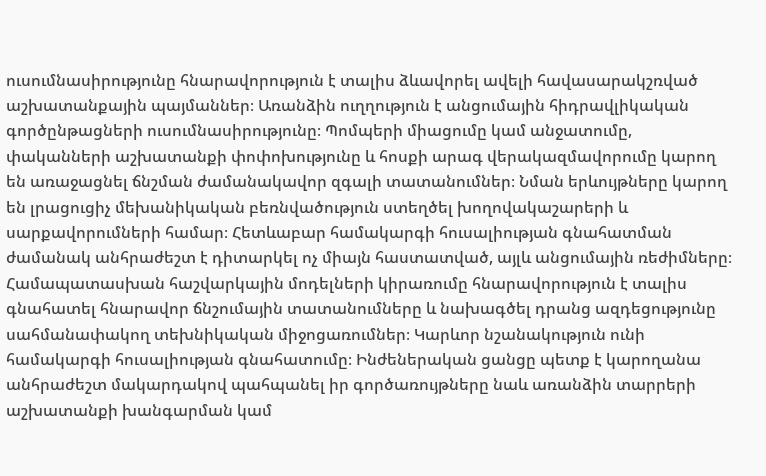ուսումնասիրությունը հնարավորություն է տալիս ձևավորել ավելի հավասարակշռված աշխատանքային պայմաններ։ Առանձին ուղղություն է անցումային հիդրավլիկական գործընթացների ուսումնասիրությունը։ Պոմպերի միացումը կամ անջատումը, փականների աշխատանքի փոփոխությունը և հոսքի արագ վերակազմավորումը կարող են առաջացնել ճնշման ժամանակավոր զգալի տատանումներ։ Նման երևույթները կարող են լրացուցիչ մեխանիկական բեռնվածություն ստեղծել խողովակաշարերի և սարքավորումների համար։ Հետևաբար համակարգի հուսալիության գնահատման ժամանակ անհրաժեշտ է դիտարկել ոչ միայն հաստատված, այլև անցումային ռեժիմները։ Համապատասխան հաշվարկային մոդելների կիրառումը հնարավորություն է տալիս գնահատել հնարավոր ճնշումային տատանումները և նախագծել դրանց ազդեցությունը սահմանափակող տեխնիկական միջոցառումներ։ Կարևոր նշանակություն ունի համակարգի հուսալիության գնահատումը։ Ինժեներական ցանցը պետք է կարողանա անհրաժեշտ մակարդակով պահպանել իր գործառույթները նաև առանձին տարրերի աշխատանքի խանգարման կամ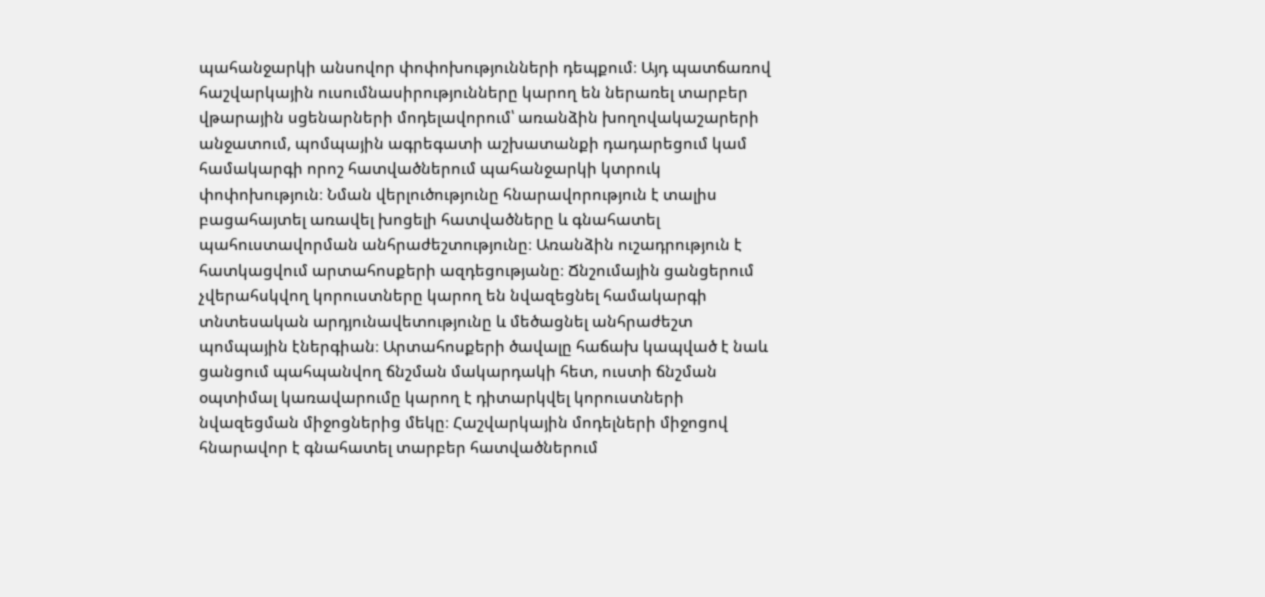պահանջարկի անսովոր փոփոխությունների դեպքում։ Այդ պատճառով հաշվարկային ուսումնասիրությունները կարող են ներառել տարբեր վթարային սցենարների մոդելավորում՝ առանձին խողովակաշարերի անջատում, պոմպային ագրեգատի աշխատանքի դադարեցում կամ համակարգի որոշ հատվածներում պահանջարկի կտրուկ փոփոխություն։ Նման վերլուծությունը հնարավորություն է տալիս բացահայտել առավել խոցելի հատվածները և գնահատել պահուստավորման անհրաժեշտությունը։ Առանձին ուշադրություն է հատկացվում արտահոսքերի ազդեցությանը։ Ճնշումային ցանցերում չվերահսկվող կորուստները կարող են նվազեցնել համակարգի տնտեսական արդյունավետությունը և մեծացնել անհրաժեշտ պոմպային էներգիան։ Արտահոսքերի ծավալը հաճախ կապված է նաև ցանցում պահպանվող ճնշման մակարդակի հետ, ուստի ճնշման օպտիմալ կառավարումը կարող է դիտարկվել կորուստների նվազեցման միջոցներից մեկը։ Հաշվարկային մոդելների միջոցով հնարավոր է գնահատել տարբեր հատվածներում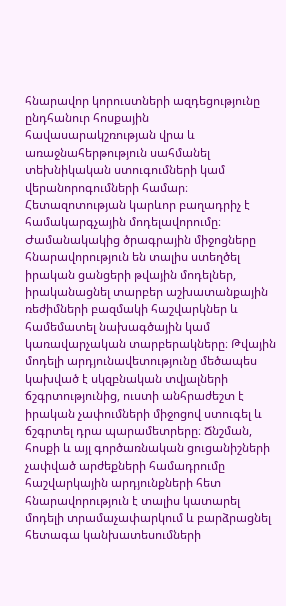հնարավոր կորուստների ազդեցությունը ընդհանուր հոսքային հավասարակշռության վրա և առաջնահերթություն սահմանել տեխնիկական ստուգումների կամ վերանորոգումների համար։ Հետազոտության կարևոր բաղադրիչ է համակարգչային մոդելավորումը։ Ժամանակակից ծրագրային միջոցները հնարավորություն են տալիս ստեղծել իրական ցանցերի թվային մոդելներ, իրականացնել տարբեր աշխատանքային ռեժիմների բազմակի հաշվարկներ և համեմատել նախագծային կամ կառավարչական տարբերակները։ Թվային մոդելի արդյունավետությունը մեծապես կախված է սկզբնական տվյալների ճշգրտությունից, ուստի անհրաժեշտ է իրական չափումների միջոցով ստուգել և ճշգրտել դրա պարամետրերը։ Ճնշման, հոսքի և այլ գործառնական ցուցանիշների չափված արժեքների համադրումը հաշվարկային արդյունքների հետ հնարավորություն է տալիս կատարել մոդելի տրամաչափարկում և բարձրացնել հետագա կանխատեսումների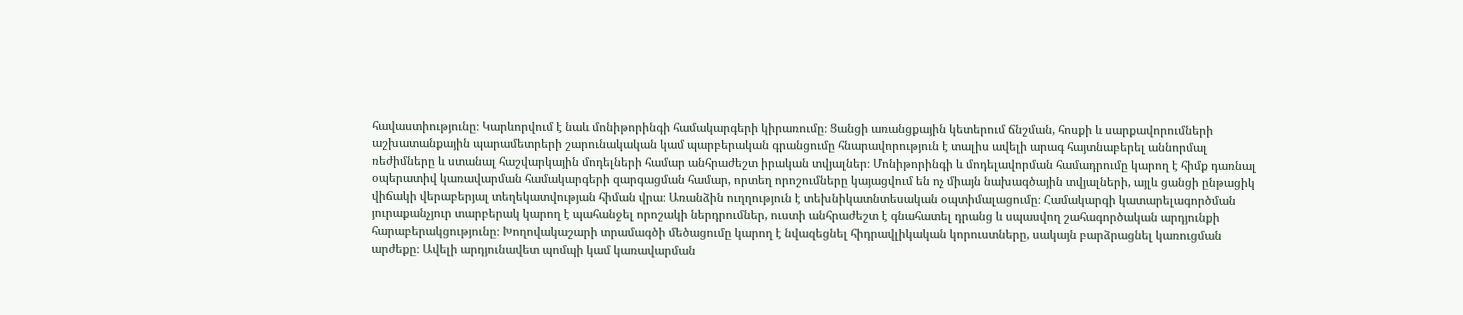հավաստիությունը։ Կարևորվում է նաև մոնիթորինգի համակարգերի կիրառումը։ Ցանցի առանցքային կետերում ճնշման, հոսքի և սարքավորումների աշխատանքային պարամետրերի շարունակական կամ պարբերական գրանցումը հնարավորություն է տալիս ավելի արագ հայտնաբերել աննորմալ ռեժիմները և ստանալ հաշվարկային մոդելների համար անհրաժեշտ իրական տվյալներ։ Մոնիթորինգի և մոդելավորման համադրումը կարող է հիմք դառնալ օպերատիվ կառավարման համակարգերի զարգացման համար, որտեղ որոշումները կայացվում են ոչ միայն նախագծային տվյալների, այլև ցանցի ընթացիկ վիճակի վերաբերյալ տեղեկատվության հիման վրա։ Առանձին ուղղություն է տեխնիկատնտեսական օպտիմալացումը։ Համակարգի կատարելագործման յուրաքանչյուր տարբերակ կարող է պահանջել որոշակի ներդրումներ, ուստի անհրաժեշտ է գնահատել դրանց և սպասվող շահագործական արդյունքի հարաբերակցությունը։ Խողովակաշարի տրամագծի մեծացումը կարող է նվազեցնել հիդրավլիկական կորուստները, սակայն բարձրացնել կառուցման արժեքը։ Ավելի արդյունավետ պոմպի կամ կառավարման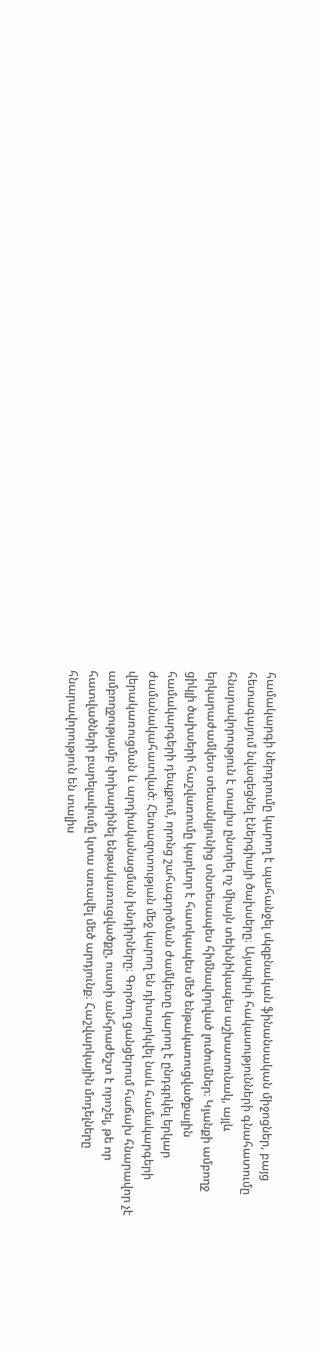համակարգի ներդրումը կարող է պահանջել սկզբնական ֆինանսական միջոցներ, բայց հետագայում նվազեցնել էներգիայի ծախսերը։ Այսպիսի հակասությունների գնահատումը հնարավորություն է տալիս ընտրել ոչ միայն տեխնիկապես աշխատունակ, այլև երկարաժամկետ տեսանկյունից տնտեսապես հիմնավորված լուծումներ։ Կյանքի ամբողջ ցիկլի ծախսերի հաշվառումը կարևոր է հատկապես մեծ ենթակառուցվածքային համակարգերի դեպքում, որոնց շահագործման ժամկետը կարող է ընդգրկել երկար ժամանակահատված։ Հետազոտության մեջ կարող են դիտարկվել նաև համակարգերի վերակառուցման և արդիականացման խնդիրները։ Գործող ցանցերում հաճախ հնարավոր չէ ամբողջությամբ փոխարինել ենթակառուցվածքը, ուստի անհրաժեշտ է որոշել, թե որ հատվածների բարելավումը կտա առավել մեծ արդյունք։ Հաշվարկային մոդելները հնարավորություն են տալիս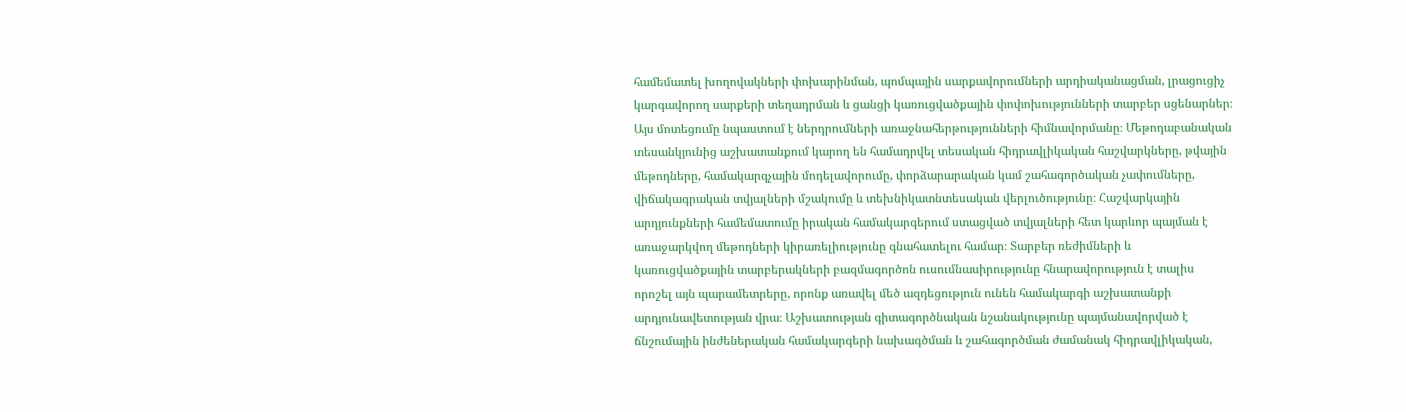համեմատել խողովակների փոխարինման, պոմպային սարքավորումների արդիականացման, լրացուցիչ կարգավորող սարքերի տեղադրման և ցանցի կառուցվածքային փոփոխությունների տարբեր սցենարներ։ Այս մոտեցումը նպաստում է ներդրումների առաջնահերթությունների հիմնավորմանը։ Մեթոդաբանական տեսանկյունից աշխատանքում կարող են համադրվել տեսական հիդրավլիկական հաշվարկները, թվային մեթոդները, համակարգչային մոդելավորումը, փորձարարական կամ շահագործական չափումները, վիճակագրական տվյալների մշակումը և տեխնիկատնտեսական վերլուծությունը։ Հաշվարկային արդյունքների համեմատումը իրական համակարգերում ստացված տվյալների հետ կարևոր պայման է առաջարկվող մեթոդների կիրառելիությունը գնահատելու համար։ Տարբեր ռեժիմների և կառուցվածքային տարբերակների բազմագործոն ուսումնասիրությունը հնարավորություն է տալիս որոշել այն պարամետրերը, որոնք առավել մեծ ազդեցություն ունեն համակարգի աշխատանքի արդյունավետության վրա։ Աշխատության գիտագործնական նշանակությունը պայմանավորված է ճնշումային ինժեներական համակարգերի նախագծման և շահագործման ժամանակ հիդրավլիկական,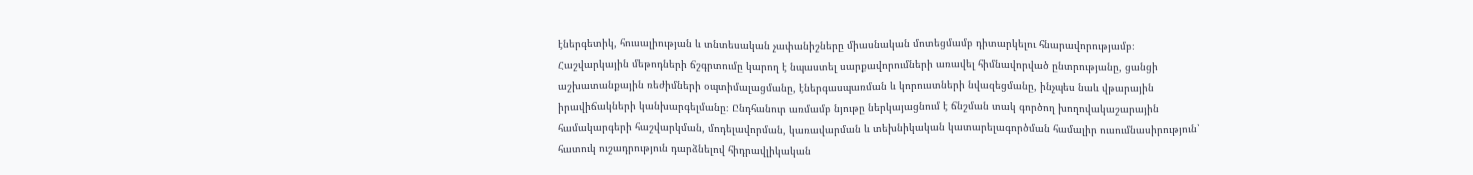էներգետիկ, հուսալիության և տնտեսական չափանիշները միասնական մոտեցմամբ դիտարկելու հնարավորությամբ։ Հաշվարկային մեթոդների ճշգրտումը կարող է նպաստել սարքավորումների առավել հիմնավորված ընտրությանը, ցանցի աշխատանքային ռեժիմների օպտիմալացմանը, էներգասպառման և կորուստների նվազեցմանը, ինչպես նաև վթարային իրավիճակների կանխարգելմանը։ Ընդհանուր առմամբ նյութը ներկայացնում է ճնշման տակ գործող խողովակաշարային համակարգերի հաշվարկման, մոդելավորման, կառավարման և տեխնիկական կատարելագործման համալիր ուսումնասիրություն՝ հատուկ ուշադրություն դարձնելով հիդրավլիկական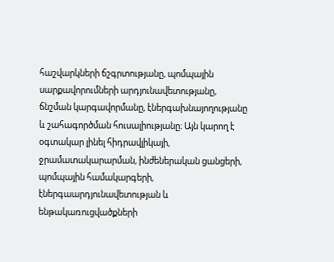հաշվարկների ճշգրտությանը, պոմպային սարքավորումների արդյունավետությանը, ճնշման կարգավորմանը, էներգախնայողությանը և շահագործման հուսալիությանը։ Այն կարող է օգտակար լինել հիդրավլիկայի, ջրամատակարարման, ինժեներական ցանցերի, պոմպային համակարգերի, էներգաարդյունավետության և ենթակառուցվածքների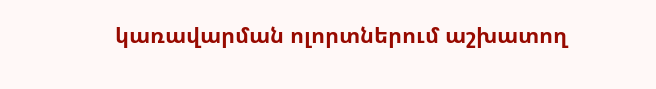կառավարման ոլորտներում աշխատող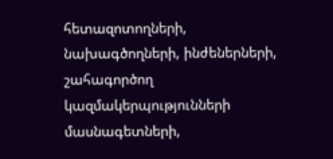հետազոտողների, նախագծողների, ինժեներների, շահագործող կազմակերպությունների մասնագետների,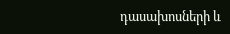դասախոսների և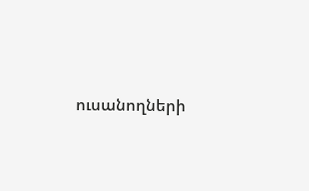ուսանողների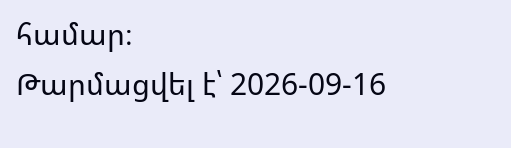համար։
Թարմացվել է՝ 2026-09-16